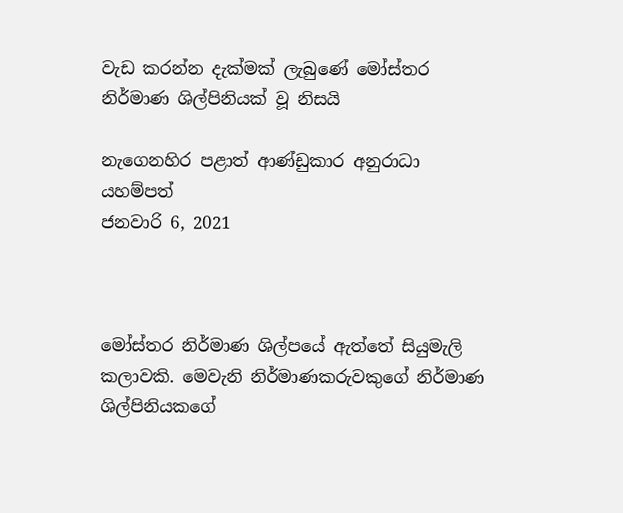වැඩ කරන්න දැක්මක් ලැබුණේ මෝස්තර නිර්මාණ ශිල්පිනියක් වූ නිසයි

නැගෙනහිර පළාත් ආණ්ඩුකාර අනුරාධා යහම්පත්
ජනවාරි 6, 2021



මෝස්තර නිර්මාණ ශිල්පයේ ඇත්තේ සියුමැලි කලාවකි. මෙවැනි නිර්මාණකරුවකුගේ නිර්මාණ ශිල්පිනියකගේ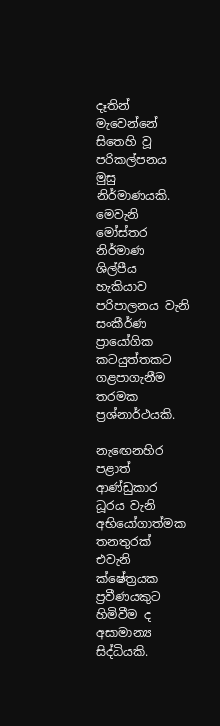දෑතින් මැවෙන්නේ සිතෙහි වූ පරිකල්පනය මුසු නිර්මාණයකි. මෙවැනි මෝස්තර නිර්මාණ ශිල්පීය හැකියාව පරිපාලනය වැනි සංකීර්ණ ප්‍රායෝගික කටයුත්තකට ගළපාගැනීම තරමක ප්‍රශ්නාර්ථයකි.

නැඟෙනහිර පළාත් ආණ්ඩුකාර ධූරය වැනි අභියෝගාත්මක තනතුරක් එවැනි ක්ෂේත්‍රයක ප්‍රවීණයකුට හිමිවීම ද අසාමාන්‍ය සිද්ධියකි.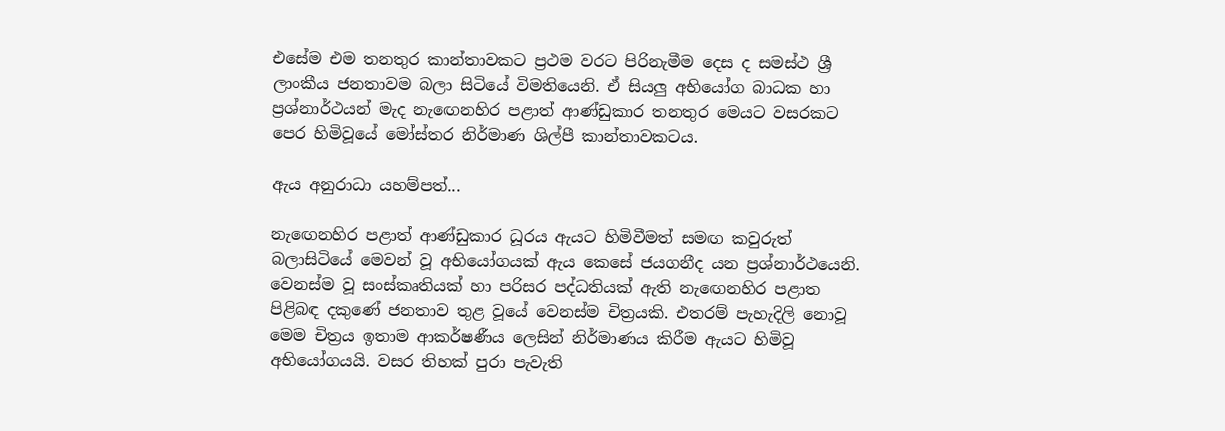එසේම එම තනතුර කාන්තාවකට ප්‍රථම වරට පිරිනැමීම දෙස ද සමස්ථ ශ්‍රී ලාංකීය ජනතාවම බලා සිටියේ විමතියෙනි. ඒ සියලු අභියෝග බාධක හා ප්‍රශ්නාර්ථයන් මැද නැඟෙනහිර පළාත් ආණ්ඩුකාර තනතුර මෙයට වසරකට පෙර හිමිවූයේ මෝස්තර නිර්මාණ ශිල්පී කාන්තාවකටය.

ඇය අනුරාධා යහම්පත්...

නැඟෙනහිර පළාත් ආණ්ඩුකාර ධූරය ඇයට හිමිවීමත් සමඟ කවුරුත් බලාසිටියේ මෙවන් වූ අභියෝගයක් ඇය කෙසේ ජයගනීද යන ප්‍රශ්නාර්ථයෙනි. වෙනස්ම වූ සංස්කෘතියක් හා පරිසර පද්ධතියක් ඇති නැඟෙනහිර පළාත පිළිබඳ දකුණේ ජනතාව තුළ වූයේ වෙනස්ම චිත්‍රයකි. එතරම් පැහැදිලි නොවූ මෙම චිත්‍රය ඉතාම ආකර්ෂණීය ලෙසින් නිර්මාණය කිරීම ඇයට හිමිවූ අභියෝගයයි. වසර තිහක් පුරා පැවැති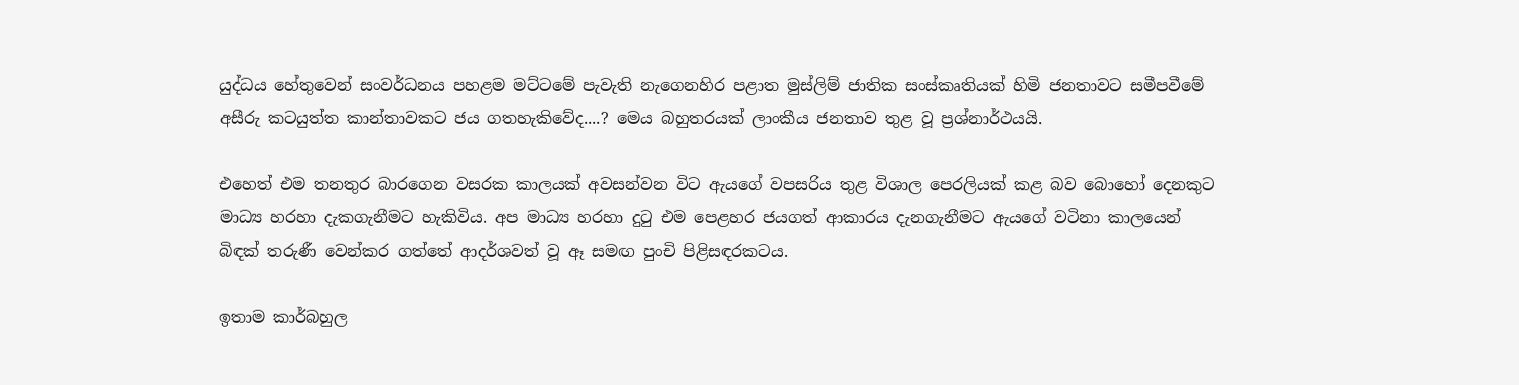යුද්ධය හේතුවෙන් සංවර්ධනය පහළම මට්ටමේ පැවැති නැගෙනහිර පළාත මුස්ලිම් ජාතික සංස්කෘතියක් හිමි ජනතාවට සමීපවීමේ අසීරු කටයුත්ත කාන්තාවකට ජය ගතහැකිවේද....? මෙය බහුතරයක් ලාංකීය ජනතාව තුළ වූ ප්‍රශ්නාර්ථයයි.

එහෙත් එම තනතුර බාරගෙන වසරක කාලයක් අවසන්වන විට ඇයගේ වපසරිය තුළ විශාල පෙරලියක් කළ බව බොහෝ දෙනකුට මාධ්‍ය හරහා දැකගැනීමට හැකිවිය. අප මාධ්‍ය හරහා දුටු එම පෙළහර ජයගත් ආකාරය දැනගැනීමට ඇයගේ වටිනා කාලයෙන් බිඳක් තරුණී වෙන්කර ගත්තේ ආදර්ශවත් වූ ඈ සමඟ පුංචි පිළිසඳරකටය.

ඉතාම කාර්බහුල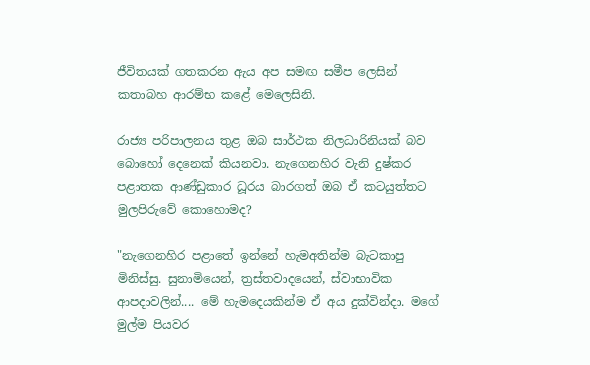ජීවිතයක් ගතකරන ඇය අප සමඟ සමීප ලෙසින් කතාබහ ආරම්භ කළේ මෙලෙසිනි.

රාජ්‍ය පරිපාලනය තුළ ඔබ සාර්ථක නිලධාරිනියක් බව බොහෝ දෙනෙක් කියනවා. නැගෙනහිර වැනි දුෂ්කර පළාතක ආණ්ඩුකාර ධූරය බාරගත් ඔබ ඒ කටයුත්තට මුලපිරුවේ කොහොමද?

"නැගෙනහිර පළාතේ ඉන්නේ හැමඅතින්ම බැටකාපු මිනිස්සු. සුනාමියෙන්, ත්‍රස්තවාදයෙන්, ස්වාභාවික ආපදාවලින්.... මේ හැමදෙයකින්ම ඒ අය දුක්වින්දා. මගේ මුල්ම පියවර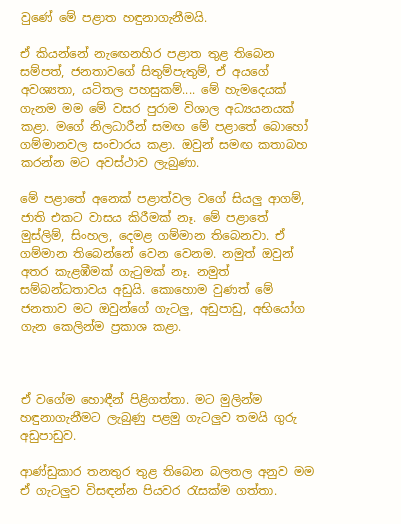වුණේ මේ පළාත හඳුනාගැනීමයි.

ඒ කියන්නේ නැඟෙනහිර පළාත තුළ තිබෙන සම්පත්, ජනතාවගේ සිතුම්පැතුම්, ඒ අයගේ අවශ්‍යතා, යටිතල පහසුකම්.... මේ හැමදෙයක් ගැනම මම මේ වසර පුරාම විශාල අධ්‍යයනයක් කළා. මගේ නිලධාරීන් සමඟ මේ පළාතේ බොහෝ ගම්මානවල සංචාරය කළා. ඔවුන් සමඟ කතාබහ කරන්න මට අවස්ථාව ලැබුණා.

මේ පළාතේ අනෙක් පළාත්වල වගේ සියලු ආගම්, ජාති එකට වාසය කිරීමක් නෑ. මේ පළාතේ මුස්ලිම්, සිංහල, දෙමළ ගම්මාන තිබෙනවා. ඒ ගම්මාන තිබෙන්නේ වෙන වෙනම. නමුත් ඔවුන් අතර කැළඹීමක් ගැටුමක් නෑ. නමුත් සම්බන්ධතාවය අඩුයි. කොහොම වුණත් මේ ජනතාව මට ඔවුන්ගේ ගැටලු, අඩුපාඩු, අභියෝග ගැන කෙලින්ම ප්‍රකාශ කළා.



ඒ වගේම හොඳීන් පිළිගත්තා. මට මුලින්ම හඳුනාගැනීමට ලැබුණු පළමු ගැටලුව තමයි ගුරු අඩුපාඩුව.

ආණ්ඩුකාර තනතුර තුළ තිබෙන බලතල අනුව මම ඒ ගැටලුව විසඳන්න පියවර රැසක්ම ගත්තා.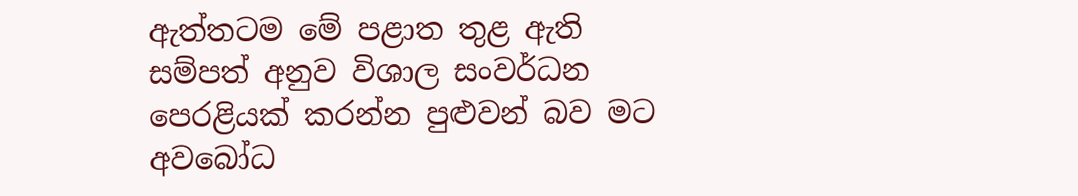ඇත්තටම මේ පළාත තුළ ඇති සම්පත් අනුව විශාල සංවර්ධන පෙරළියක් කරන්න පුළුවන් බව මට අවබෝධ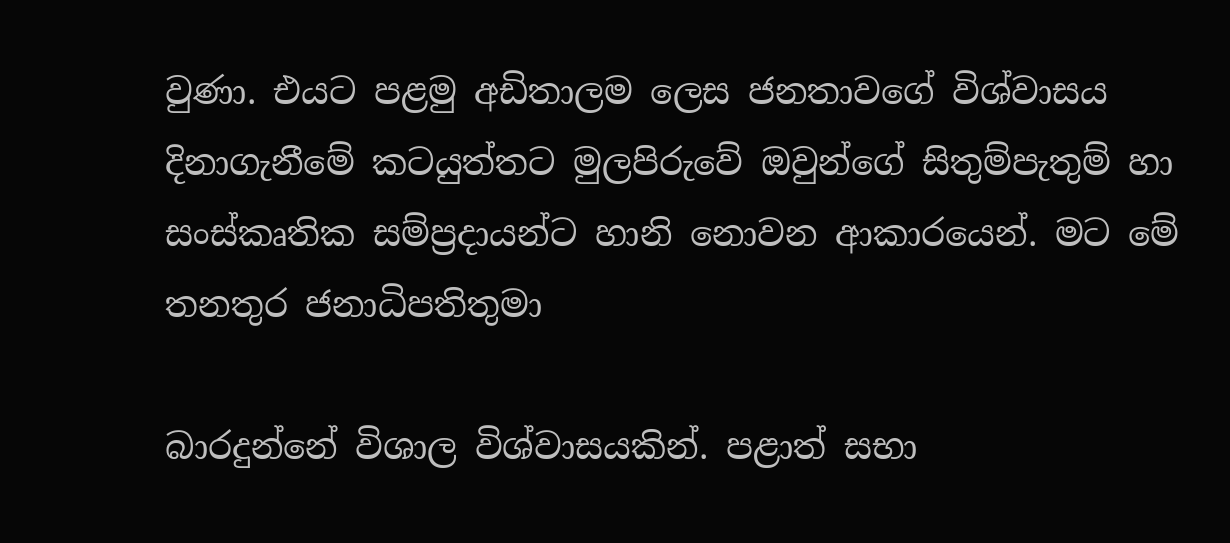වුණා. එයට පළමු අඩිතාලම ලෙස ජනතාවගේ විශ්වාසය දිනාගැනීමේ කටයුත්තට මුලපිරුවේ ඔවුන්ගේ සිතුම්පැතුම් හා සංස්කෘතික සම්ප්‍රදායන්ට හානි නොවන ආකාරයෙන්. මට මේ තනතුර ජනාධිපතිතුමා

බාරදුන්නේ විශාල විශ්වාසයකින්. පළාත් සභා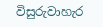විසුරුවාහැර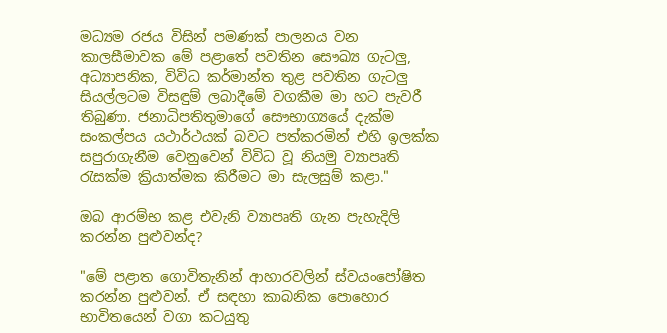මධ්‍යම රජය විසින් පමණක් පාලනය වන කාලසීමාවක මේ පළාතේ පවතින සෞඛ්‍ය ගැටලු, අධ්‍යාපනික, විවිධ කර්මාන්ත තුළ පවතින ගැටලු සියල්ලටම විසඳුම් ලබාදීමේ වගකීම මා හට පැවරී තිබුණා. ජනාධිපතිතුමාගේ සෞභාග්‍යයේ දැක්ම සංකල්පය යථාර්ථයක් බවට පත්කරමින් එහි ඉලක්ක සපුරාගැනීම වෙනුවෙන් විවිධ වූ නියමු ව්‍යාපෘති රැසක්ම ක්‍රියාත්මක කිරීමට මා සැලසුම් කළා."

ඔබ ආරම්භ කළ එවැනි ව්‍යාපෘති ගැන පැහැදිලි කරන්න පුළුවන්ද?

"මේ පළාත ගොවිතැනින් ආහාරවලින් ස්වයංපෝෂිත කරන්න පුළුවන්. ඒ සඳහා කාබනික පොහොර භාවිතයෙන් වගා කටයුතු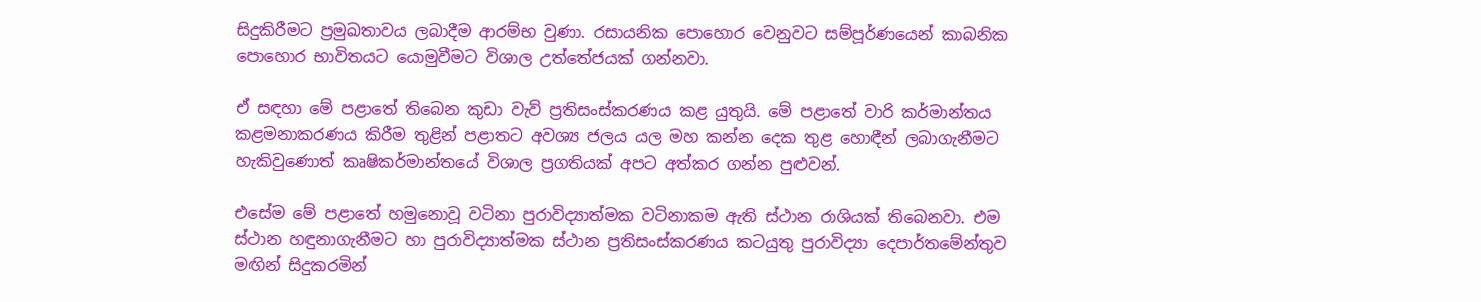සිදුකිරීමට ප්‍රමුඛතාවය ලබාදීම ආරම්භ වුණා. රසායනික පොහොර වෙනුවට සම්පූර්ණයෙන් කාබනික පොහොර භාවිතයට යොමුවීමට විශාල උත්තේජයක් ගන්නවා.

ඒ සඳහා මේ පළාතේ තිබෙන කුඩා වැව් ප්‍රතිසංස්කරණය කළ යුතුයි. මේ පළාතේ වාරි කර්මාන්තය කළමනාකරණය කිරීම තුළින් පළාතට අවශ්‍ය ජලය යල මහ කන්න දෙක තුළ හොඳීන් ලබාගැනීමට හැකිවුණොත් කෘෂිකර්මාන්තයේ විශාල ප්‍රගතියක් අපට අත්කර ගන්න පුළුවන්.

එසේම මේ පළාතේ හමුනොවූ වටිනා පුරාවිද්‍යාත්මක වටිනාකම ඇති ස්ථාන රාශියක් තිබෙනවා. එම ස්ථාන හඳුනාගැනීමට හා පුරාවිද්‍යාත්මක ස්ථාන ප්‍රතිසංස්කරණය කටයුතු පුරාවිද්‍යා දෙපාර්තමේන්තුව මඟින් සිදුකරමින්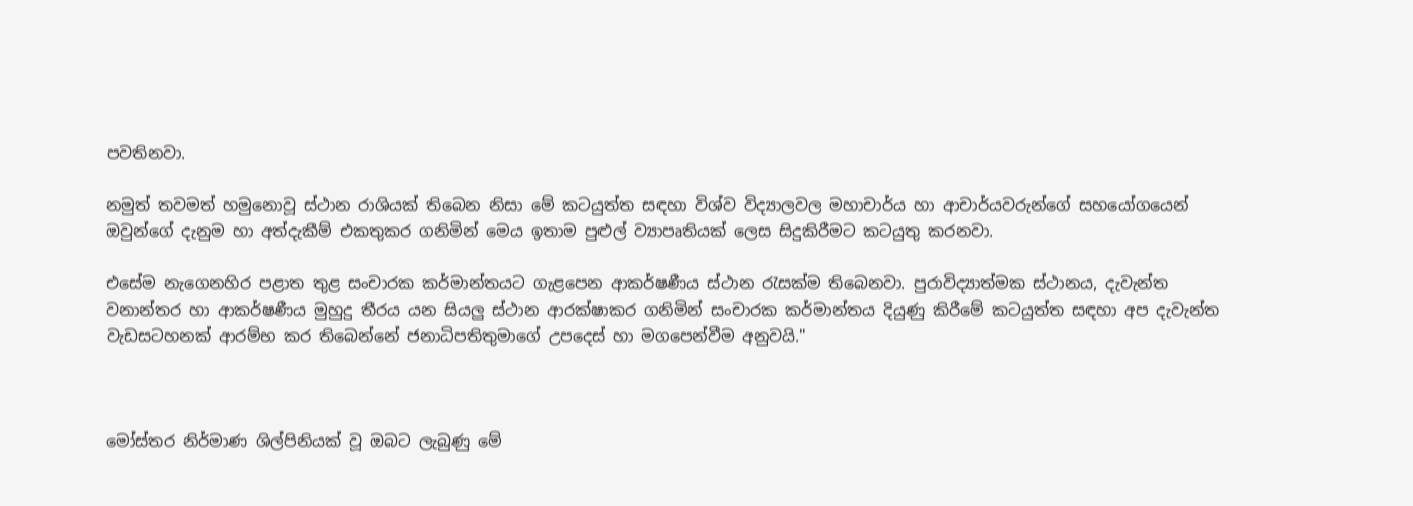පවතිනවා.

නමුත් තවමත් හමුනොවූ ස්ථාන රාශියක් තිබෙන නිසා මේ කටයුත්ත සඳහා විශ්ව විද්‍යාලවල මහාචාර්ය හා ආචාර්යවරුන්ගේ සහයෝගයෙන් ඔවුන්ගේ දැනුම හා අත්දැකීම් එකතුකර ගනිමින් මෙය ඉතාම පුළුල් ව්‍යාපෘතියක් ලෙස සිදුකිරීමට කටයුතු කරනවා.

එසේම නැගෙනහිර පළාත තුළ සංචාරක කර්මාන්තයට ගැළපෙන ආකර්ෂණීය ස්ථාන රැසක්ම තිබෙනවා. පුරාවිද්‍යාත්මක ස්ථානය, දැවැන්ත වනාන්තර හා ආකර්ෂණීය මුහුදු තීරය යන සියලු ස්ථාන ආරක්ෂාකර ගනිමින් සංචාරක කර්මාන්තය දියුණු කිරීමේ කටයුත්ත සඳහා අප දැවැන්ත වැඩසටහනක් ආරම්භ කර තිබෙන්නේ ජනාධිපතිතුමාගේ උපදෙස් හා මගපෙන්වීම අනුවයි."



මෝස්තර නිර්මාණ ශිල්පිනියක් වූ ඔබට ලැබුණු මේ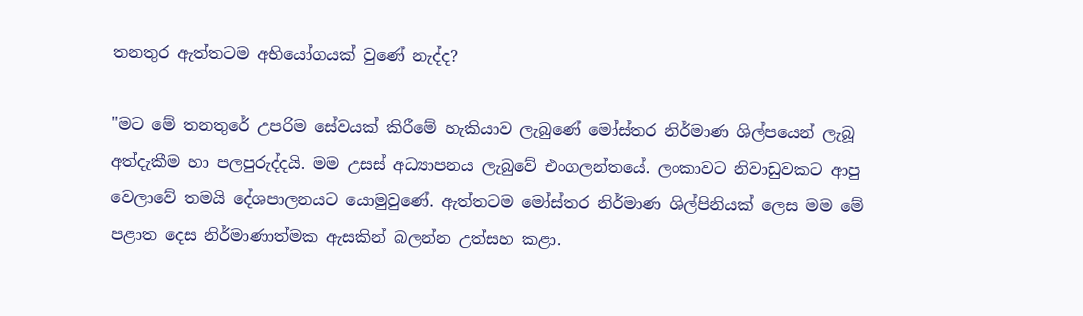තනතුර ඇත්තටම අභියෝගයක් වුණේ නැද්ද?

"මට මේ තනතුරේ උපරිම සේවයක් කිරීමේ හැකියාව ලැබුණේ මෝස්තර නිර්මාණ ශිල්පයෙන් ලැබූ අත්දැකීම හා පලපුරුද්දයි. මම උසස් අධ්‍යාපනය ලැබුවේ එංගලන්තයේ. ලංකාවට නිවාඩුවකට ආපු වෙලාවේ තමයි දේශපාලනයට යොමුවුණේ. ඇත්තටම මෝස්තර නිර්මාණ ශිල්පිනියක් ලෙස මම මේ පළාත දෙස නිර්මාණාත්මක ඇසකින් බලන්න උත්සහ කළා.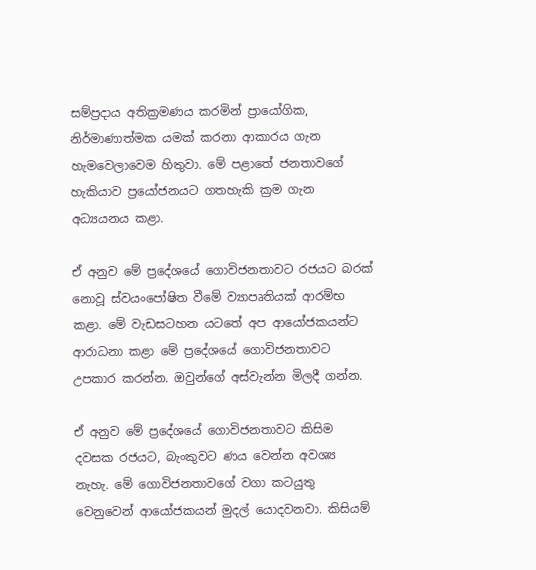සම්ප්‍රදාය අතික්‍රමණය කරමින් ප්‍රායෝගික, නිර්මාණාත්මක යමක් කරනා ආකාරය ගැන හැමවෙලාවෙම හිතුවා. මේ පළාතේ ජනතාවගේ හැකියාව ප්‍රයෝජනයට ගතහැකි ක්‍රම ගැන අධ්‍යයනය කළා.

ඒ අනුව මේ ප්‍රදේශයේ ගොවිජනතාවට රජයට බරක් නොවූ ස්වයංපෝෂිත වීමේ ව්‍යාපෘතියක් ආරම්භ කළා. මේ වැඩසටහන යටතේ අප ආයෝජකයන්ට ආරාධනා කළා මේ ප්‍රදේශයේ ගොවිජනතාවට උපකාර කරන්න. ඔවුන්ගේ අස්වැන්න මිලදී ගන්න.

ඒ අනුව මේ ප්‍රදේශයේ ගොවිජනතාවට කිසිම දවසක රජයට, බැංකුවට ණය වෙන්න අවශ්‍ය නැහැ. මේ ගොවිජනතාවගේ වගා කටයුතු වෙනුවෙන් ආයෝජකයන් මුදල් යොදවනවා. කිසියම්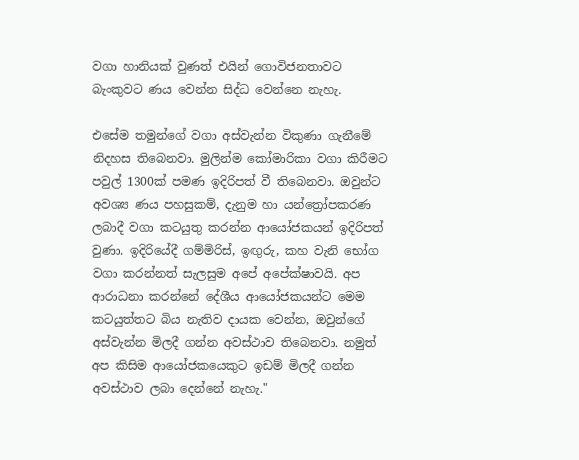වගා හානියක් වුණත් එයින් ගොවිජනතාවට බැංකුවට ණය වෙන්න සිද්ධ වෙන්නෙ නැහැ.

එසේම තමුන්ගේ වගා අස්වැන්න විකුණා ගැනීමේ නිදහස තිබෙනවා. මුලින්ම කෝමාරිකා වගා කිරීමට පවුල් 1300ක් පමණ ඉදිරිපත් වී තිබෙනවා. ඔවුන්ට අවශ්‍ය ණය පහසුකම්, දැනුම හා යන්ත්‍රෝපකරණ ලබාදී වගා කටයුතු කරන්න ආයෝජකයන් ඉදිරිපත් වුණා. ඉදිරියේදී ගම්මිරිස්, ඉඟුරු, කහ වැනි භෝග වගා කරන්නත් සැලසුම අපේ අපේක්ෂාවයි. අප ආරාධනා කරන්නේ දේශීය ආයෝජකයන්ට මෙම කටයුත්තට බිය නැතිව දායක වෙන්න, ඔවුන්ගේ අස්වැන්න මිලදී ගන්න අවස්ථාව තිබෙනවා. නමුත් අප කිසිම ආයෝජකයෙකුට ඉඩම් මිලදී ගන්න අවස්ථාව ලබා දෙන්නේ නැහැ."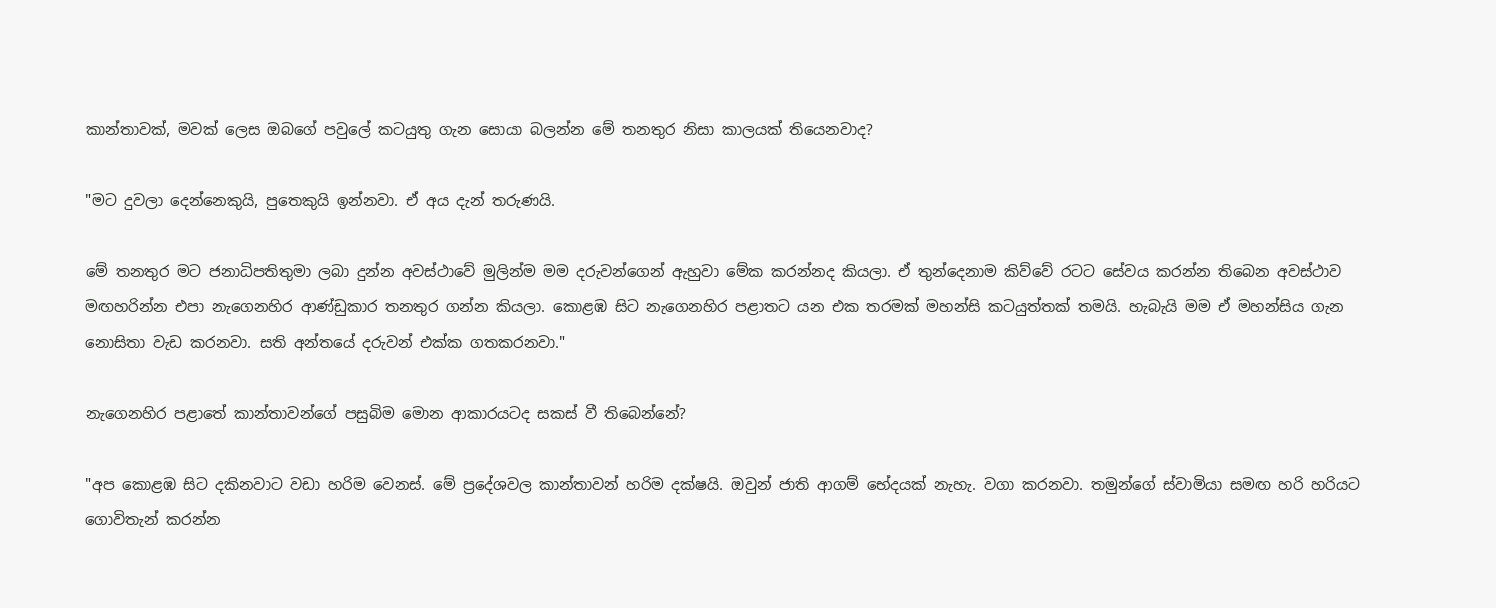කාන්තාවක්, මවක් ලෙස ඔබගේ පවුලේ කටයුතු ගැන සොයා බලන්න මේ තනතුර නිසා කාලයක් තියෙනවාද?

"මට දුවලා දෙන්නෙකුයි, පුතෙකුයි ඉන්නවා. ඒ අය දැන් තරුණයි.

මේ තනතුර මට ජනාධිපතිතුමා ලබා දුන්න අවස්ථාවේ මුලින්ම මම දරුවන්ගෙන් ඇහුවා මේක කරන්නද කියලා. ඒ තුන්දෙනාම කිව්වේ රටට සේවය කරන්න තිබෙන අවස්ථාව මඟහරින්න එපා නැගෙනහිර ආණ්ඩුකාර තනතුර ගන්න කියලා. කොළඹ සිට නැගෙනහිර පළාතට යන එක තරමක් මහන්සි කටයුත්තක් තමයි. හැබැයි මම ඒ මහන්සිය ගැන නොසිතා වැඩ කරනවා. සති අන්තයේ දරුවන් එක්ක ගතකරනවා."

නැගෙනහිර පළාතේ කාන්තාවන්ගේ පසුබිම මොන ආකාරයටද සකස් වී ති‍බෙන්නේ?

"අප කොළඹ සිට දකිනවාට වඩා හරිම වෙනස්. මේ ප්‍රදේශවල කාන්තාවන් හරිම දක්ෂයි. ඔවුන් ජාති ආගම් භේදයක් නැහැ. වගා කරනවා. තමුන්ගේ ස්වාමියා සමඟ හරි හරියට ගොවිතැන් කරන්න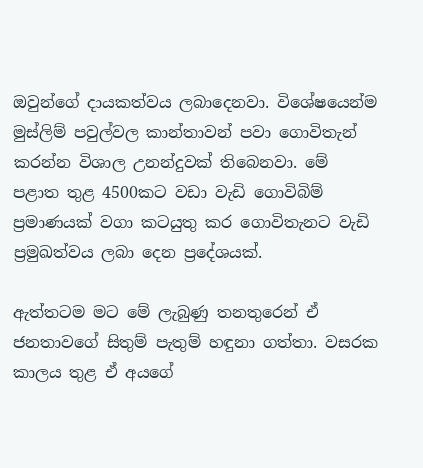ඔවුන්ගේ දායකත්වය ලබාදෙනවා. විශේෂයෙන්ම මුස්ලිම් පවුල්වල කාන්තාවන් පවා ගොවිතැන් කරන්න විශාල උනන්දුවක් තිබෙනවා. මේ පළාත තුළ 4500කට වඩා වැඩි ගොවිබිම් ප්‍රමාණයක් වගා කටයුතු කර ගොවිතැනට වැඩි ප්‍රමුඛත්වය ලබා දෙන ප්‍රදේශයක්.

ඇත්තටම මට මේ ලැබුණු තනතුරෙන් ඒ ජනතාවගේ සිතුම් පැතුම් හඳුනා ගත්තා. වසරක කාලය තුළ ඒ අයගේ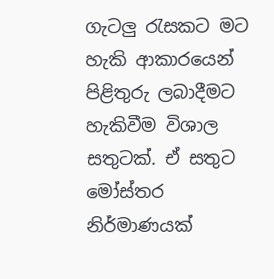ගැටලු රැසකට මට හැකි ආකාරයෙන් පිළිතුරු ලබාදීමට හැකිවීම විශාල සතුටක්. ඒ සතුට මෝස්තර නිර්මාණයක්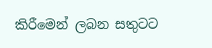කිරීමෙන් ලබන සතුටට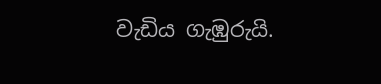වැඩිය ගැඹුරුයි.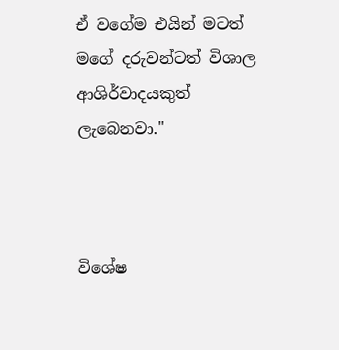ඒ වගේම එයින් මටත් මගේ දරුවන්ටත් විශාල ආශිර්වාදයකුත් ලැබෙනවා."



විශේෂ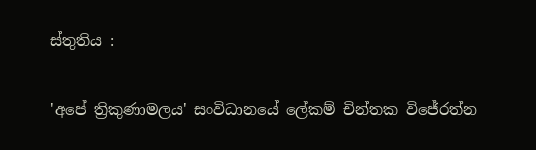ස්තුතිය :

'අපේ ත්‍රිකුණාමලය' සංවිධානයේ ලේකම් චින්තක විජේරත්න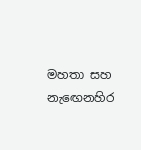මහතා සහ නැඟෙනහිර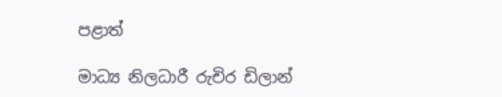පළාත්

මාධ්‍ය නිලධාරී රුචිර ඩිලාන්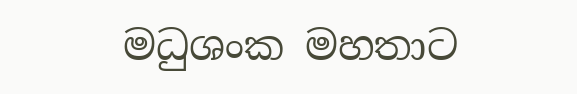මධුශංක මහතාට